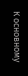К основному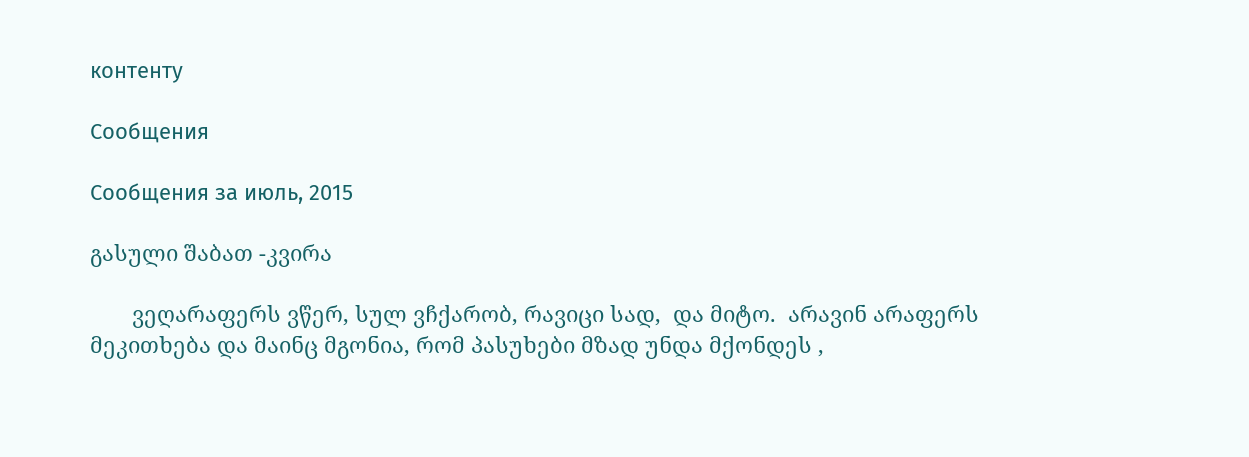контенту

Сообщения

Сообщения за июль, 2015

გასული შაბათ -კვირა

       ვეღარაფერს ვწერ, სულ ვჩქარობ, რავიცი სად,  და მიტო.  არავინ არაფერს მეკითხება და მაინც მგონია, რომ პასუხები მზად უნდა მქონდეს ,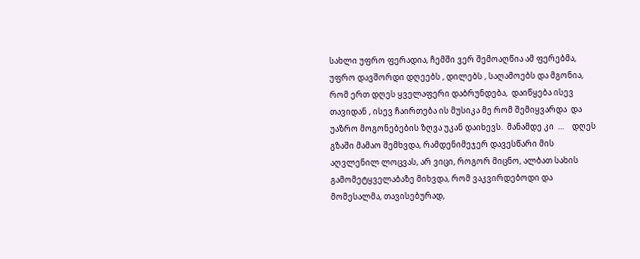სახლი უფრო ფერადია, ჩემში ვერ შემოაღწია ამ ფერებმა, უფრო დავშორდი დღეებს , დილებს , საღამოებს და მგონია, რომ ერთ დღეს ყველაფერი დაბრუნდება,  დაიწყება ისევ თავიდან , ისევ ჩაირთება ის მუსიკა მე რომ შემიყვარდა  და უაზრო მოგონებების ზღვა უკან დაიხევს.  მანამდე კი  ...    დღეს გზაში მამაო შემხვდა, რამდენიმეჯერ დავესწარი მის აღვლენილ ლოცვას, არ ვიცი, როგორ მიცნო, ალბათ სახის გამომეტყველაბაზე მიხვდა, რომ ვაკვირდებოდი და მომესალმა, თავისებურად,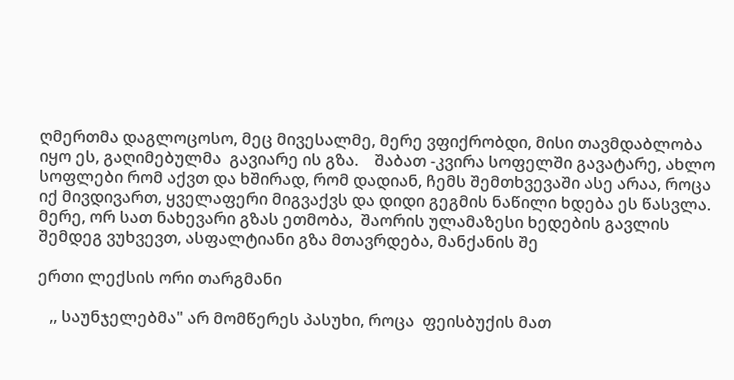ღმერთმა დაგლოცოსო, მეც მივესალმე, მერე ვფიქრობდი, მისი თავმდაბლობა იყო ეს, გაღიმებულმა  გავიარე ის გზა.    შაბათ -კვირა სოფელში გავატარე, ახლო სოფლები რომ აქვთ და ხშირად, რომ დადიან, ჩემს შემთხვევაში ასე არაა, როცა იქ მივდივართ, ყველაფერი მიგვაქვს და დიდი გეგმის ნაწილი ხდება ეს წასვლა. მერე, ორ სათ ნახევარი გზას ეთმობა,  შაორის ულამაზესი ხედების გავლის შემდეგ ვუხვევთ, ასფალტიანი გზა მთავრდება, მანქანის შე

ერთი ლექსის ორი თარგმანი

   ,, საუნჯელებმა" არ მომწერეს პასუხი, როცა  ფეისბუქის მათ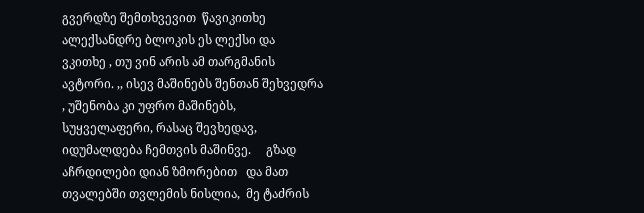გვერდზე შემთხვევით  წავიკითხე ალექსანდრე ბლოკის ეს ლექსი და   ვკითხე , თუ ვინ არის ამ თარგმანის ავტორი. ,, ისევ მაშინებს შენთან შეხვედრა , უშენობა კი უფრო მაშინებს, სუყველაფერი, რასაც შევხედავ, იდუმალდება ჩემთვის მაშინვე.     გზად აჩრდილები დიან ზმორებით   და მათ თვალებში თვლემის ნისლია,  მე ტაძრის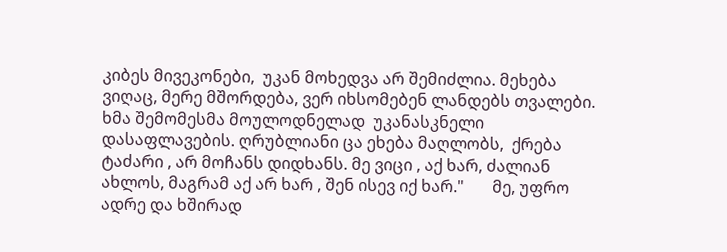კიბეს მივეკონები,  უკან მოხედვა არ შემიძლია. მეხება ვიღაც, მერე მშორდება, ვერ იხსომებენ ლანდებს თვალები.  ხმა შემომესმა მოულოდნელად  უკანასკნელი დასაფლავების. ღრუბლიანი ცა ეხება მაღლობს,  ქრება ტაძარი , არ მოჩანს დიდხანს. მე ვიცი , აქ ხარ, ძალიან ახლოს, მაგრამ აქ არ ხარ , შენ ისევ იქ ხარ."       მე, უფრო ადრე და ხშირად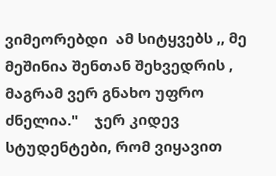ვიმეორებდი  ამ სიტყვებს ,, მე მეშინია შენთან შეხვედრის , მაგრამ ვერ გნახო უფრო ძნელია."    ჯერ კიდევ სტუდენტები, რომ ვიყავით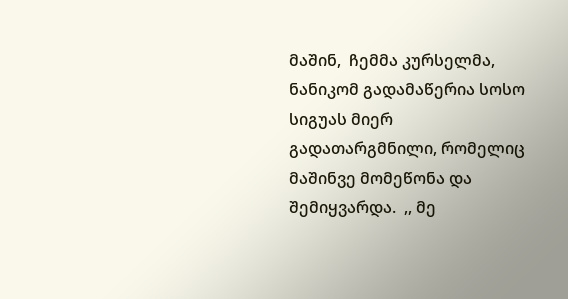მაშინ,  ჩემმა კურსელმა, ნანიკომ გადამაწერია სოსო სიგუას მიერ გადათარგმნილი, რომელიც  მაშინვე მომეწონა და შემიყვარდა.  ,, მე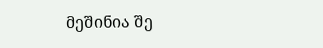მეშინია შე